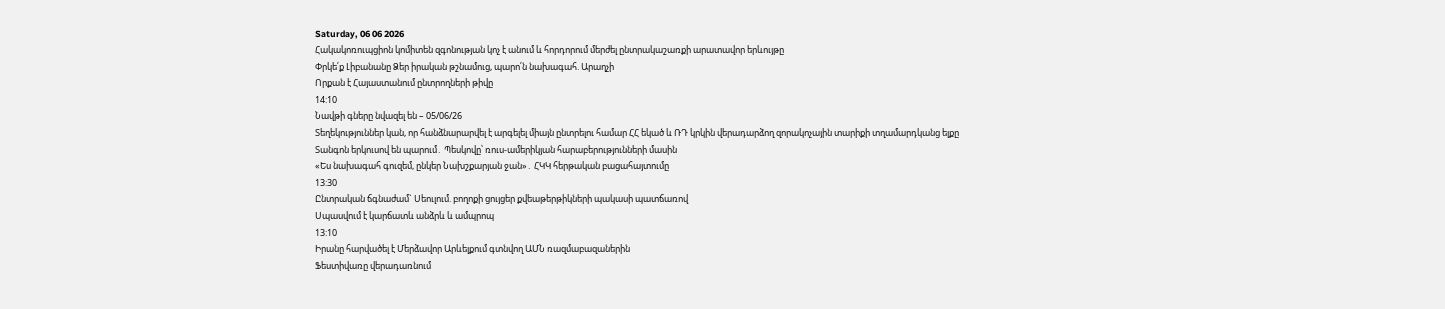Saturday, 06 06 2026
Հակակոռուպցիոն կոմիտեն զգոնության կոչ է անում և հորդորում մերժել ընտրակաշառքի արատավոր երևույթը
Փրկե՛ք Լիբանանը Ձեր իրական թշնամուց, պարո՛ն նախագահ. Արաղչի
Որքան է Հայաստանում ընտրողների թիվը
14:10
Նավթի գները նվազել են – 05/06/26
Տեղեկություններ կան, որ հանձնարարվել է արգելել միայն ընտրելու համար ՀՀ եկած և ՌԴ կրկին վերադարձող զորակոչային տարիքի տղամարդկանց ելքը
Տանգոն երկուսով են պարում․ Պեսկովը՝ ռուս-ամերիկյան հարաբերությունների մասին
«Ես նախագահ գուզեմ, ընկեր Նախշքարյան ջան»․ ՀԿԿ հերթական բացահայտումը
13:30
Ընտրական ճգնաժամ` Սեուլում. բողոքի ցույցեր քվեաթերթիկների պակասի պատճառով
Սպասվում է կարճատև անձրև և ամպրոպ
13:10
Իրանը հարվածել է Մերձավոր Արևելքում գտնվող ԱՄՆ ռազմաբազաներին
Ֆեստիվառը վերադառնում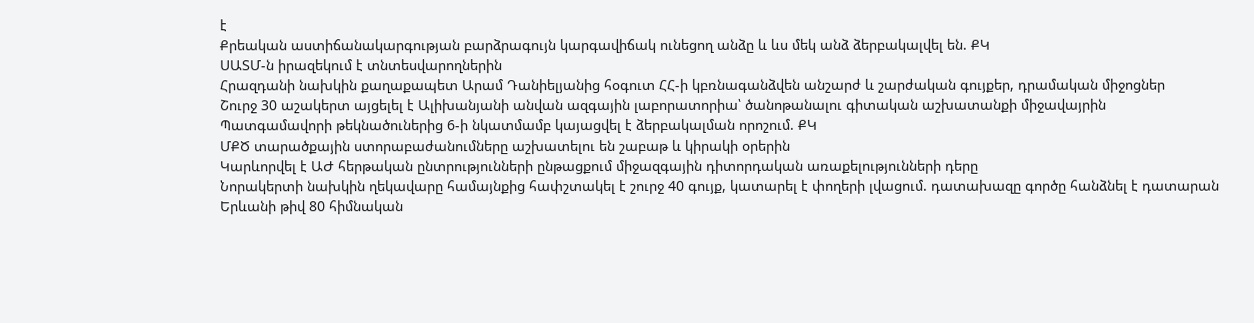է
Քրեական աստիճանակարգության բարձրագույն կարգավիճակ ունեցող անձը և ևս մեկ անձ ձերբակալվել են. ՔԿ
ՍԱՏՄ-ն իրազեկում է տնտեսվարողներին
Հրազդանի նախկին քաղաքապետ Արամ Դանիելյանից հօգուտ ՀՀ-ի կբռնագանձվեն անշարժ և շարժական գույքեր, դրամական միջոցներ
Շուրջ 30 աշակերտ այցելել է Ալիխանյանի անվան ազգային լաբորատորիա՝ ծանոթանալու գիտական աշխատանքի միջավայրին
Պատգամավորի թեկնածուներից 6-ի նկատմամբ կայացվել է ձերբակալման որոշում. ՔԿ
ՄՔԾ տարածքային ստորաբաժանումները աշխատելու են շաբաթ և կիրակի օրերին
Կարևորվել է ԱԺ հերթական ընտրությունների ընթացքում միջազգային դիտորդական առաքելությունների դերը
Նորակերտի նախկին ղեկավարը համայնքից հափշտակել է շուրջ 40 գույք, կատարել է փողերի լվացում. դատախազը գործը հանձնել է դատարան
Երևանի թիվ 80 հիմնական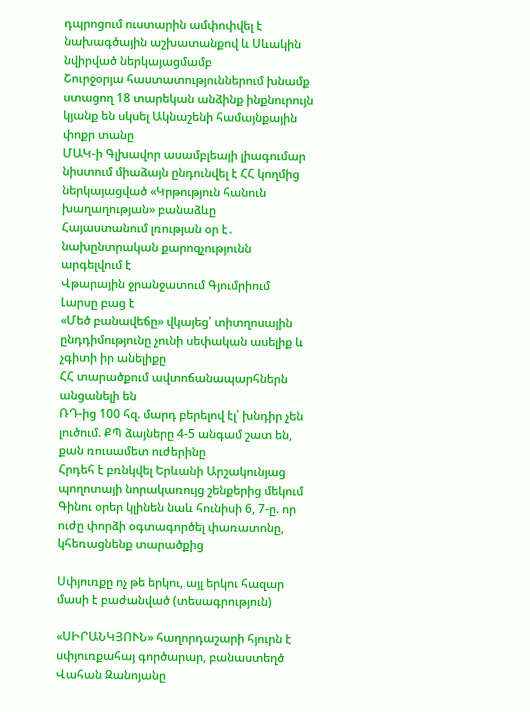դպրոցում ուստարին ամփոփվել է նախագծային աշխատանքով և Սևակին նվիրված ներկայացմամբ
Շուրջօրյա հաստատություններում խնամք ստացող 18 տարեկան անձինք ինքնուրույն կյանք են սկսել Ակնաշենի համայնքային փոքր տանը
ՄԱԿ-ի Գլխավոր ասամբլեայի լիագումար նիստում միաձայն ընդունվել է ՀՀ կողմից ներկայացված «Կրթություն հանուն խաղաղության» բանաձևը
Հայաստանում լռության օր է․ նախընտրական քարոզչությունն արգելվում է
Վթարային ջրանջատում Գյումրիում
Լարսը բաց է
«Մեծ բանավեճը» վկայեց՝ տիտղոսային ընդդիմությունը չունի սեփական ասելիք և չգիտի իր անելիքը
ՀՀ տարածքում ավտոճանապարհներն անցանելի են
ՌԴ-ից 100 հզ. մարդ բերելով էլ՝ խնդիր չեն լուծում. ՔՊ ձայները 4-5 անգամ շատ են, քան ռուսամետ ուժերինը
Հրդեհ է բռնկվել Երևանի Արշակունյաց պողոտայի նորակառույց շենքերից մեկում
Գինու օրեր կլինեն նաև հունիսի 6, 7-ը. որ ուժը փորձի օգտագործել փառատոնը, կհեռացնենք տարածքից

Սփյուռքը ոչ թե երկու, այլ երկու հազար մասի է բաժանված (տեսագրություն)

«ՍԻՐԱՆԿՅՈՒՆ» հաղորդաշարի հյուրն է սփյուռքահայ գործարար, բանաստեղծ Վահան Զանոյանը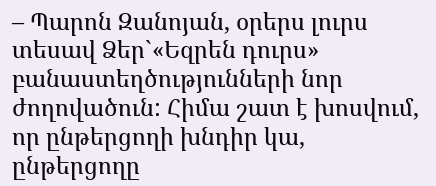– Պարոն Զանոյան, օրերս լուրս տեսավ Ձեր`«Եզրեն դուրս» բանաստեղծությունների նոր ժողովածուն: Հիմա շատ է խոսվում, որ ընթերցողի խնդիր կա, ընթերցողը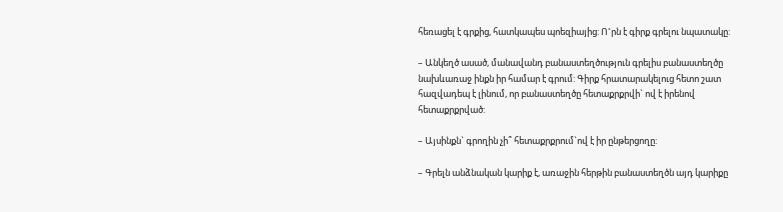հեռացել է գրքից, հատկապես պոեզիայից: Ո˚րն է գիրք գրելու նպատակը:

– Անկեղծ ասած, մանավանդ բանաստեղծություն գրելիս բանաստեղծը նախևառաջ ինքն իր համար է գրում: Գիրք հրատարակելուց հետո շատ հազվադեպ է լինում, որ բանաստեղծը հետաքրքրվի` ով է իրենով հետաքրքրված:

– Այսինքն` գրողին չի՞ հետաքրքրում`ով է իր ընթերցողը:

– Գրելն անձնական կարիք է, առաջին հերթին բանաստեղծն այդ կարիքը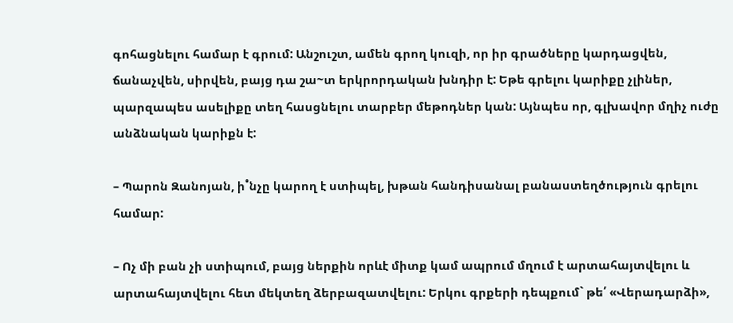գոհացնելու համար է գրում: Անշուշտ, ամեն գրող կուզի, որ իր գրածները կարդացվեն, ճանաչվեն, սիրվեն, բայց դա շա~տ երկրորդական խնդիր է: Եթե գրելու կարիքը չլիներ, պարզապես ասելիքը տեղ հասցնելու տարբեր մեթոդներ կան: Այնպես որ, գլխավոր մղիչ ուժը անձնական կարիքն է:

– Պարոն Զանոյան, ի˚նչը կարող է ստիպել, խթան հանդիսանալ բանաստեղծություն գրելու համար:

– Ոչ մի բան չի ստիպում, բայց ներքին որևէ միտք կամ ապրում մղում է արտահայտվելու և արտահայտվելու հետ մեկտեղ ձերբազատվելու: Երկու գրքերի դեպքում` թե՛ «Վերադարձի»,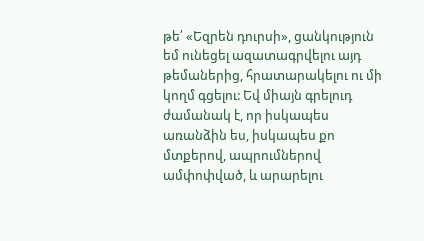թե՛ «Եզրեն դուրսի», ցանկություն եմ ունեցել ազատագրվելու այդ թեմաներից, հրատարակելու ու մի կողմ գցելու: Եվ միայն գրելուդ ժամանակ է, որ իսկապես առանձին ես, իսկապես քո մտքերով, ապրումներով ամփոփված, և արարելու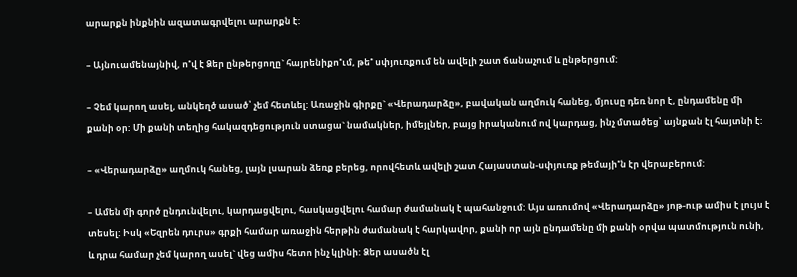արարքն ինքնին ազատագրվելու արարքն է:

– Այնուամենայնիվ, ո˚վ է Ձեր ընթերցողը` հայրենիքո˚ւմ, թե˚ սփյուռքում են ավելի շատ ճանաչում և ընթերցում:

– Չեմ կարող ասել, անկեղծ ասած՝ չեմ հետևել: Առաջին գիրքը` «Վերադարձը», բավական աղմուկ հանեց, մյուսը դեռ նոր է, ընդամենը մի քանի օր: Մի քանի տեղից հակազդեցություն ստացա` նամակներ, իմեյլներ, բայց իրականում ով կարդաց, ինչ մտածեց՝ այնքան էլ հայտնի է:

– «Վերադարձը» աղմուկ հանեց, լայն լսարան ձեռք բերեց, որովհետև ավելի շատ Հայաստան-սփյուռք թեմայի˚ն էր վերաբերում:

– Ամեն մի գործ ընդունվելու, կարդացվելու, հասկացվելու համար ժամանակ է պահանջում: Այս առումով «Վերադարձը» յոթ-ութ ամիս է լույս է տեսել: Իսկ «Եզրեն դուրս» գրքի համար առաջին հերթին ժամանակ է հարկավոր, քանի որ այն ընդամենը մի քանի օրվա պատմություն ունի, և դրա համար չեմ կարող ասել` վեց ամիս հետո ինչ կլինի: Ձեր ասածն էլ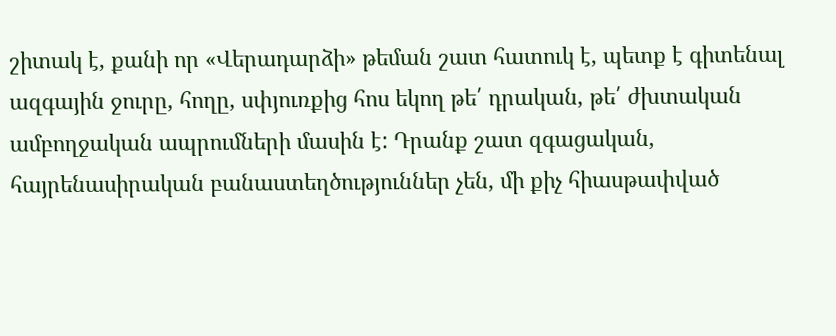շիտակ է, քանի որ «Վերադարձի» թեման շատ հատուկ է, պետք է գիտենալ ազգային ջուրը, հողը, սփյուռքից հոս եկող թե՛ դրական, թե՛ ժխտական ամբողջական ապրումների մասին է: Դրանք շատ զգացական, հայրենասիրական բանաստեղծություններ չեն, մի քիչ հիասթափված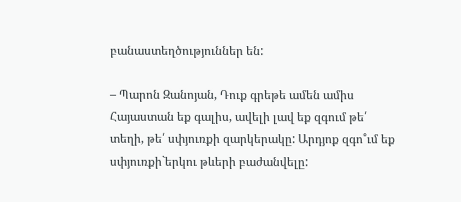բանաստեղծություններ են:

– Պարոն Զանոյան, Դուք գրեթե ամեն ամիս Հայաստան եք գալիս, ավելի լավ եք զգում թե՛ տեղի, թե՛ սփյուռքի զարկերակը: Արդյոք զգո˚ւմ եք սփյուռքի`երկու թևերի բաժանվելը: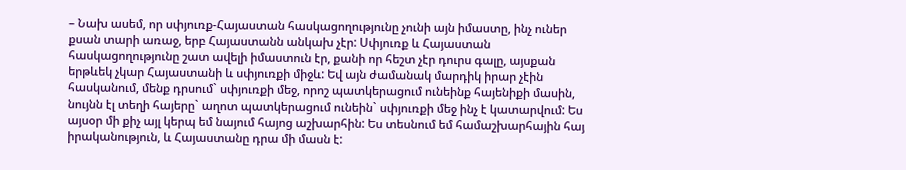– Նախ ասեմ, որ սփյուռք-Հայաստան հասկացողությունը չունի այն իմաստը, ինչ ուներ քսան տարի առաջ, երբ Հայաստանն անկախ չէր: Սփյուռք և Հայաստան հասկացողությունը շատ ավելի իմաստուն էր, քանի որ հեշտ չէր դուրս գալը, այսքան երթևեկ չկար Հայաստանի և սփյուռքի միջև: Եվ այն ժամանակ մարդիկ իրար չէին հասկանում, մենք դրսում` սփյուռքի մեջ, որոշ պատկերացում ունեինք հայենիքի մասին, նույնն էլ տեղի հայերը` աղոտ պատկերացում ունեին` սփյուռքի մեջ ինչ է կատարվում: Ես այսօր մի քիչ այլ կերպ եմ նայում հայոց աշխարհին: Ես տեսնում եմ համաշխարհային հայ իրականություն, և Հայաստանը դրա մի մասն է: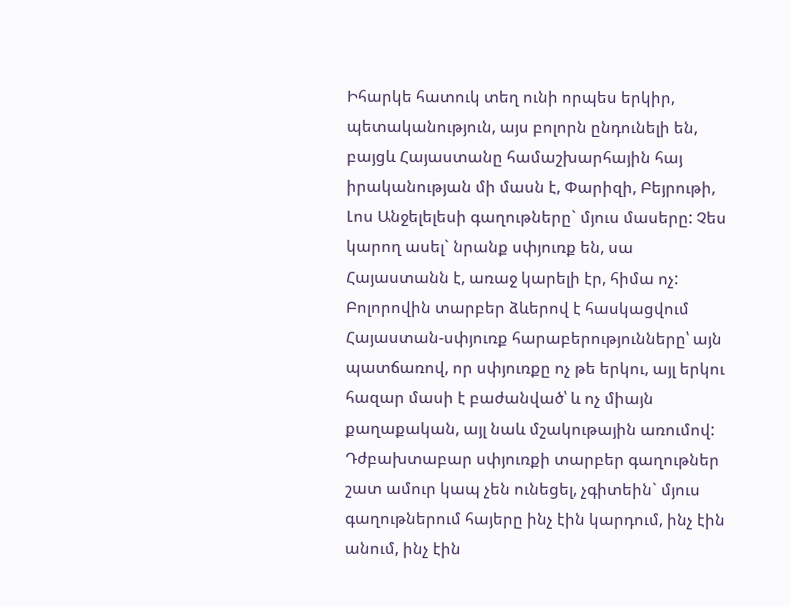Իհարկե հատուկ տեղ ունի որպես երկիր, պետականություն, այս բոլորն ընդունելի են, բայցև Հայաստանը համաշխարհային հայ իրականության մի մասն է, Փարիզի, Բեյրութի, Լոս Անջելելեսի գաղութները` մյուս մասերը: Չես կարող ասել` նրանք սփյուռք են, սա Հայաստանն է, առաջ կարելի էր, հիմա ոչ:
Բոլորովին տարբեր ձևերով է հասկացվում Հայաստան-սփյուռք հարաբերությունները՝ այն պատճառով, որ սփյուռքը ոչ թե երկու, այլ երկու հազար մասի է բաժանված՝ և ոչ միայն քաղաքական, այլ նաև մշակութային առումով: Դժբախտաբար սփյուռքի տարբեր գաղութներ շատ ամուր կապ չեն ունեցել, չգիտեին` մյուս գաղութներում հայերը ինչ էին կարդում, ինչ էին անում, ինչ էին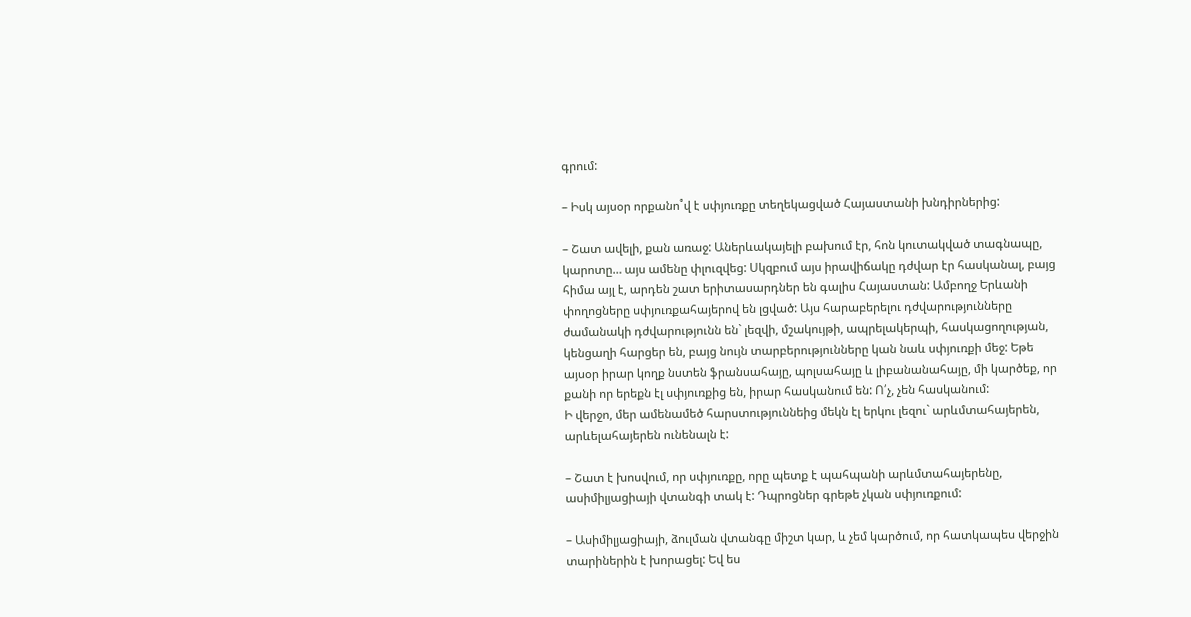գրում:

– Իսկ այսօր որքանո˚վ է սփյուռքը տեղեկացված Հայաստանի խնդիրներից:

– Շատ ավելի, քան առաջ: Աներևակայելի բախում էր, հոն կուտակված տագնապը, կարոտը… այս ամենը փլուզվեց: Սկզբում այս իրավիճակը դժվար էր հասկանալ, բայց հիմա այլ է, արդեն շատ երիտասարդներ են գալիս Հայաստան: Ամբողջ Երևանի փողոցները սփյուռքահայերով են լցված: Այս հարաբերելու դժվարությունները ժամանակի դժվարությունն են` լեզվի, մշակույթի, ապրելակերպի, հասկացողության, կենցաղի հարցեր են, բայց նույն տարբերությունները կան նաև սփյուռքի մեջ: Եթե այսօր իրար կողք նստեն ֆրանսահայը, պոլսահայը և լիբանանահայը, մի կարծեք, որ քանի որ երեքն էլ սփյուռքից են, իրար հասկանում են: Ո՛չ, չեն հասկանում:
Ի վերջո, մեր ամենամեծ հարստություննեից մեկն էլ երկու լեզու` արևմտահայերեն, արևելահայերեն ունենալն է:

– Շատ է խոսվում, որ սփյուռքը, որը պետք է պահպանի արևմտահայերենը, ասիմիլյացիայի վտանգի տակ է: Դպրոցներ գրեթե չկան սփյուռքում:

– Ասիմիլյացիայի, ձուլման վտանգը միշտ կար, և չեմ կարծում, որ հատկապես վերջին տարիներին է խորացել: Եվ ես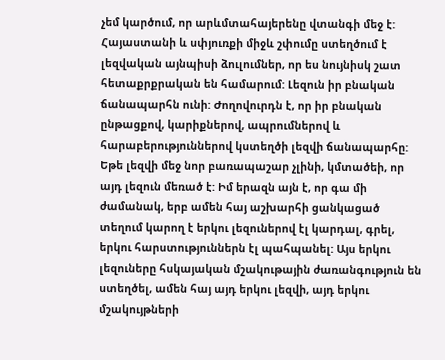չեմ կարծում, որ արևմտահայերենը վտանգի մեջ է: Հայաստանի և սփյուռքի միջև շփումը ստեղծում է լեզվական այնպիսի ձուլումներ, որ ես նույնիսկ շատ հետաքրքրական են համարում: Լեզուն իր բնական ճանապարհն ունի: Ժողովուրդն է, որ իր բնական ընթացքով, կարիքներով, ապրումներով և հարաբերություններով կստեղծի լեզվի ճանապարհը: Եթե լեզվի մեջ նոր բառապաշար չլինի, կմտածեի, որ այդ լեզուն մեռած է: Իմ երազն այն է, որ գա մի ժամանակ, երբ ամեն հայ աշխարհի ցանկացած տեղում կարող է երկու լեզուներով էլ կարդալ, գրել, երկու հարստություններն էլ պահպանել: Այս երկու լեզուները հսկայական մշակութային ժառանգություն են ստեղծել, ամեն հայ այդ երկու լեզվի, այդ երկու մշակույթների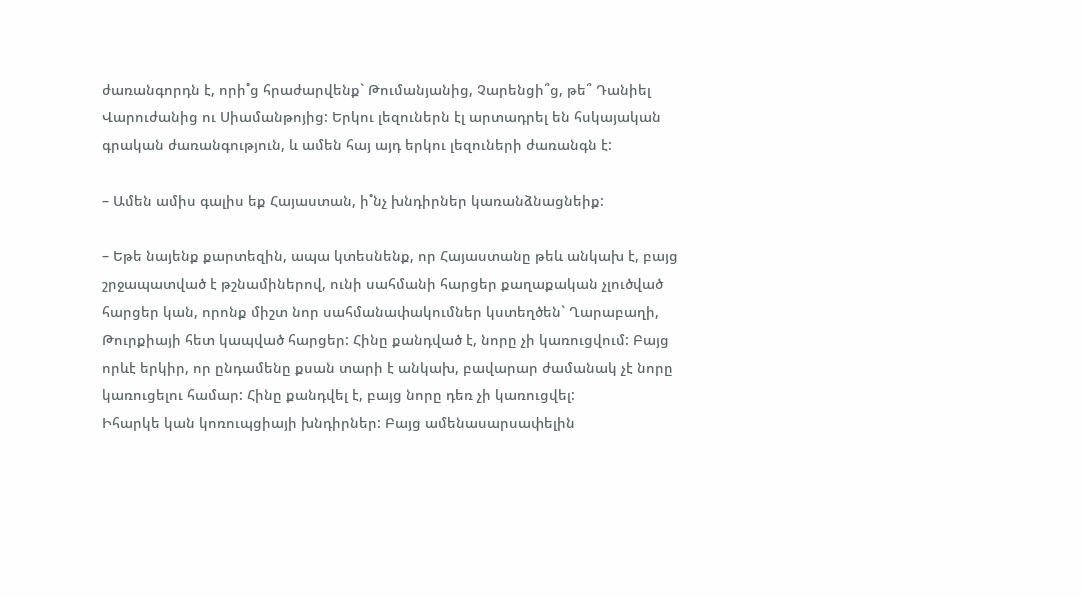ժառանգորդն է, որի˚ց հրաժարվենք` Թումանյանից, Չարենցի՞ց, թե՞ Դանիել Վարուժանից ու Սիամանթոյից: Երկու լեզուներն էլ արտադրել են հսկայական գրական ժառանգություն, և ամեն հայ այդ երկու լեզուների ժառանգն է:

– Ամեն ամիս գալիս եք Հայաստան, ի˚նչ խնդիրներ կառանձնացնեիք:

– Եթե նայենք քարտեզին, ապա կտեսնենք, որ Հայաստանը թեև անկախ է, բայց շրջապատված է թշնամիներով, ունի սահմանի հարցեր քաղաքական չլուծված հարցեր կան, որոնք միշտ նոր սահմանափակումներ կստեղծեն` Ղարաբաղի, Թուրքիայի հետ կապված հարցեր: Հինը քանդված է, նորը չի կառուցվում: Բայց որևէ երկիր, որ ընդամենը քսան տարի է անկախ, բավարար ժամանակ չէ նորը կառուցելու համար: Հինը քանդվել է, բայց նորը դեռ չի կառուցվել:
Իհարկե կան կոռուպցիայի խնդիրներ: Բայց ամենասարսափելին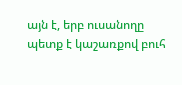այն է, երբ ուսանողը պետք է կաշառքով բուհ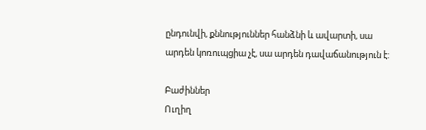ընդունվի, քննություններ հանձնի և ավարտի, սա արդեն կոռուպցիա չէ, սա արդեն դավաճանություն է:

Բաժիններ
Ուղիղ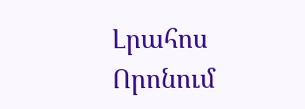Լրահոս
Որոնում